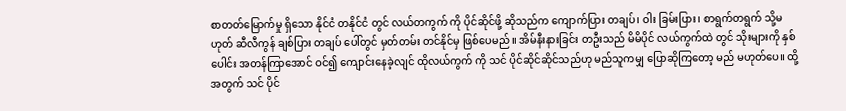စာတတ်မြောက်မှု ရှိသော နိုင်ငံ တနိုင်ငံ တွင် လယ်တကွက် ကို ပိုင်ဆိုင်ဖို့ ဆိုသည်က ကျောက်ပြား တချပ်၊ ဝါး ခြမ်းပြား၊ စာရွက်တရွက် သို့မဟုတ် ဆီလီကွန် ချစ်ပြား တချပ် ပေါ်တွင် မှတ်တမ်း တင်နိုင်မှ ဖြစ်ပေမည်။ အိမ်နီးနားခြင်း တဦးသည် မိမိပိုင် လယ်ကွက်ထဲ တွင် သိုးများကို နှစ်ပေါင်း အတန်ကြာအောင် ဝင်၍ ကျောင်းနေခဲ့လျင် ထိုလယ်ကွက် ကို သင် ပိုင်ဆိုင်ဆိုင်သည်ဟု မည်သူကမျှ ပြောဆိုကြတော့ မည် မဟုတ်ပေ။ ထို့အတွက် သင် ပိုင်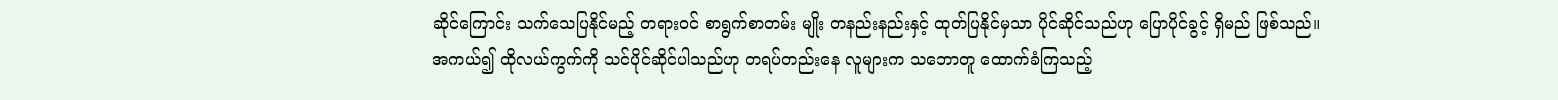ဆိုင်ကြောင်း သက်သေပြနိုင်မည့် တရားဝင် စာရွက်စာတမ်း မျိုး တနည်းနည်းနှင့် ထုတ်ပြနိုင်မှသာ ပိုင်ဆိုင်သည်ဟု ပြောပိုင်ခွင့် ရှိမည် ဖြစ်သည်။
အကယ်၍ ထိုလယ်ကွက်ကို သင်ပိုင်ဆိုင်ပါသည်ဟု တရပ်တည်းနေ လူများက သဘောတူ ထောက်ခံကြသည့်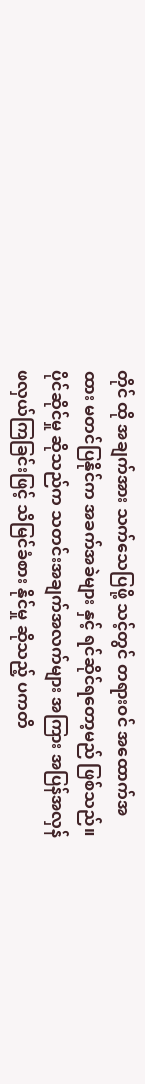တိုင် ထို အချက်အား သက်သေပြဖို့ သင့်တွင် တရားဝင် အထောက်အထား မတင်ပြနိုင်က အခက်အခဲများ နှင့် ရင်ဆိုင်ရတော့မည် ဖြစ်သည်။
ပိုင်ဆိုင်မှု ဆိုသည်က သတင်းအချက်အလက်များ အကြား အပြန်အလှန် ဖလှယ်ကြခြင်းဖြင့် သိမြင်ခံစား နိုင်မှု ဆိုသည့် ပကတိ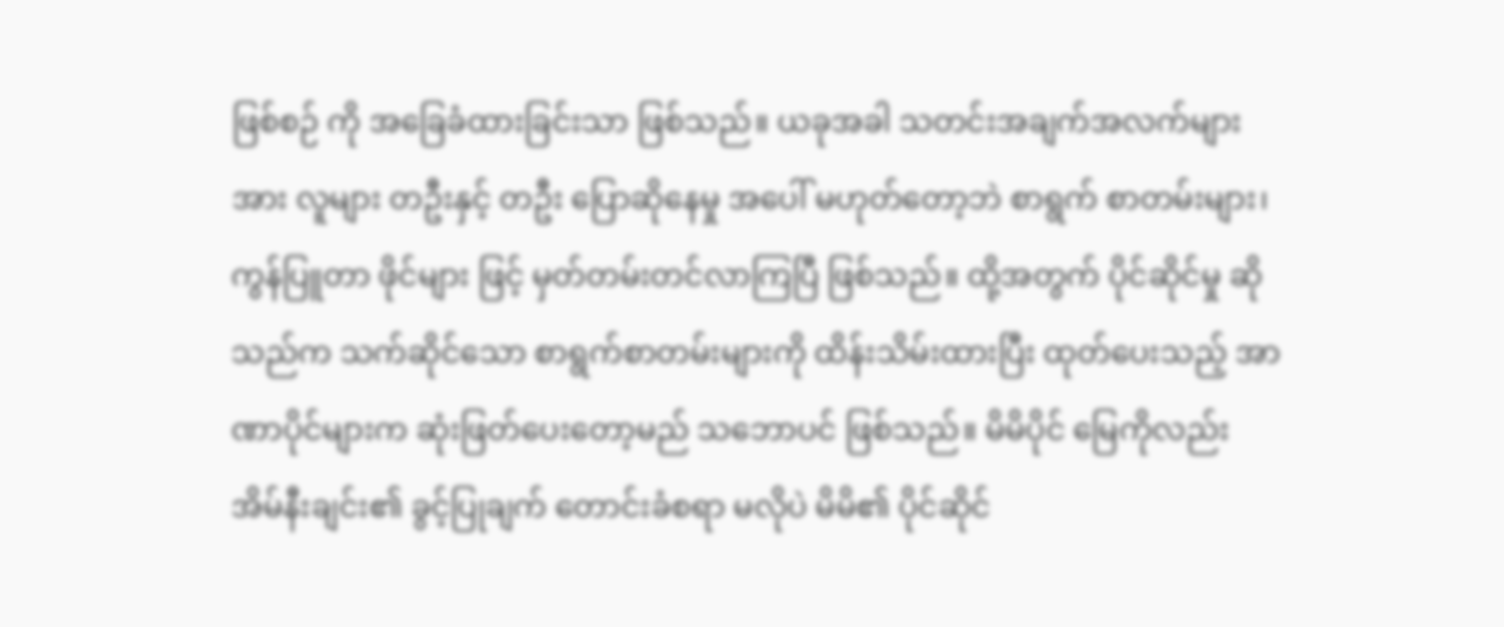ဖြစ်စဉ် ကို အခြေခံထားခြင်းသာ ဖြစ်သည်။ ယခုအခါ သတင်းအချက်အလက်များ အား လူများ တဦးနှင့် တဦး ပြောဆိုနေမှု အပေါ် မဟုတ်တော့ဘဲ စာရွက် စာတမ်းများ၊ ကွန်ပြူတာ ဖိုင်များ ဖြင့် မှတ်တမ်းတင်လာကြပြီ ဖြစ်သည်။ ထို့အတွက် ပိုင်ဆိုင်မှု ဆိုသည်က သက်ဆိုင်သော စာရွက်စာတမ်းများကို ထိန်းသိမ်းထားပြီး ထုတ်ပေးသည့် အာဏာပိုင်များက ဆုံးဖြတ်ပေးတော့မည် သဘောပင် ဖြစ်သည်။ မိမိပိုင် မြေကိုလည်း အိမ်နီးချင်း၏ ခွင့်ပြုချက် တောင်းခံစရာ မလိုပဲ မိမိ၏ ပိုင်ဆိုင်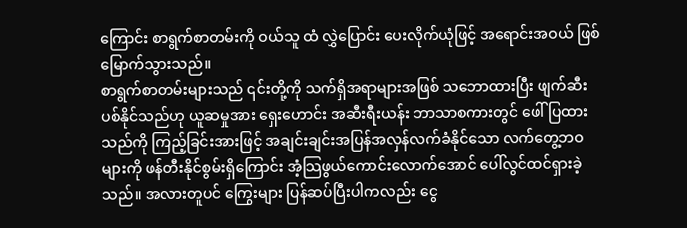ကြောင်း စာရွက်စာတမ်းကို ဝယ်သူ ထံ လွှဲပြောင်း ပေးလိုက်ယုံဖြင့် အရောင်းအဝယ် ဖြစ်မြောက်သွားသည်။
စာရွက်စာတမ်းများသည် ၎င်းတို့ကို သက်ရှိအရာများအဖြစ် သဘောထားပြီး ဖျက်ဆီးပစ်နိုင်သည်ဟု ယူဆမှုအား ရှေးဟောင်း အဆီးရီးယန်း ဘာသာစကားတွင် ဖေါ်ပြထားသည်ကို ကြည့်ခြင်းအားဖြင့် အချင်းချင်းအပြန်အလှန်လက်ခံနိုင်သော လက်တွေ့ဘဝများကို ဖန်တီးနိုင်စွမ်းရှိကြောင်း အံ့သြဖွယ်ကောင်းလောက်အောင် ပေါ်လွင်ထင်ရှားခဲ့သည်။ အလားတူပင် ကြွေးများ ပြန်ဆပ်ပြီးပါကလည်း ငွေ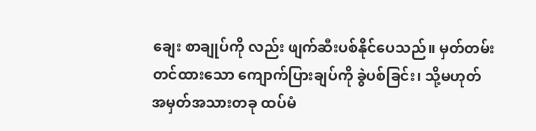ချေး စာချုပ်ကို လည်း ဖျက်ဆီးပစ်နိုင်ပေသည်။ မှတ်တမ်းတင်ထားသော ကျောက်ပြားချပ်ကို ခွဲပစ်ခြင်း၊ သို့မဟုတ် အမှတ်အသားတခု ထပ်မံ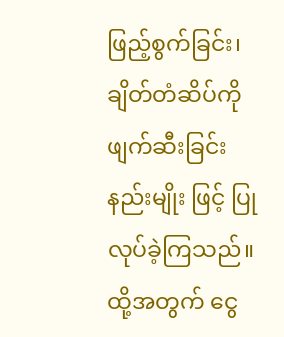ဖြည့်စွက်ခြင်း၊ ချိတ်တံဆိပ်ကို ဖျက်ဆီးခြင်း နည်းမျိုး ဖြင့် ပြုလုပ်ခဲ့ကြသည်။
ထို့အတွက် ငွေ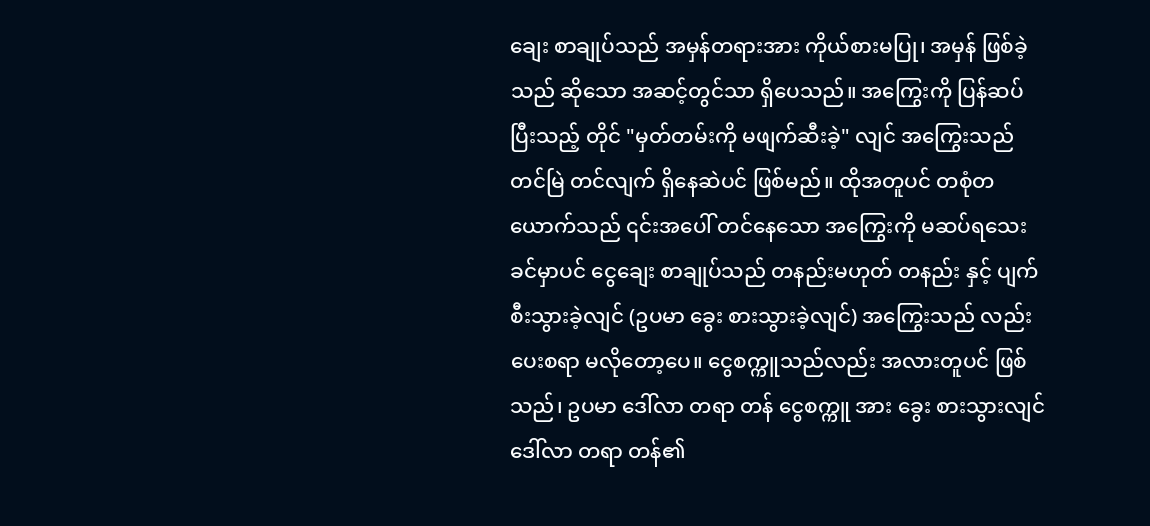ချေး စာချုပ်သည် အမှန်တရားအား ကိုယ်စားမပြု၊ အမှန် ဖြစ်ခဲ့သည် ဆိုသော အဆင့်တွင်သာ ရှိပေသည်။ အကြွေးကို ပြန်ဆပ်ပြီးသည့် တိုင် "မှတ်တမ်းကို မဖျက်ဆီးခဲ့" လျင် အကြွေးသည် တင်မြဲ တင်လျက် ရှိနေဆဲပင် ဖြစ်မည်။ ထိုအတူပင် တစုံတယောက်သည် ၎င်းအပေါ် တင်နေသော အကြွေးကို မဆပ်ရသေးခင်မှာပင် ငွေချေး စာချုပ်သည် တနည်းမဟုတ် တနည်း နှင့် ပျက်စီးသွားခဲ့လျင် (ဥပမာ ခွေး စားသွားခဲ့လျင်) အကြွေးသည် လည်း ပေးစရာ မလိုတော့ပေ။ ငွေစက္ကူသည်လည်း အလားတူပင် ဖြစ်သည်၊ ဥပမာ ဒေါ်လာ တရာ တန် ငွေစက္ကူ အား ခွေး စားသွားလျင် ဒေါ်လာ တရာ တန်၏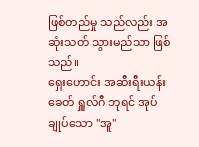ဖြစ်တည်မှု သည်လည်း အဆုံးသတ် သွားမည်သာ ဖြစ်သည်။
ရှေးဟောင်း အဆီးရီးယန်း ခေတ် ရှူလ်ဂီ ဘုရင် အုပ်ချုပ်သော "အူ"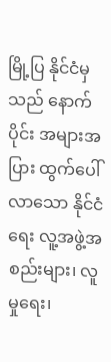မြို့ပြ နိုင်ငံမှသည် နောက်ပိုင်း အများအပြား ထွက်ပေါ်လာသော နိုင်ငံရေး လူ့အဖွဲ့အစည်းများ၊ လူမှုရေး၊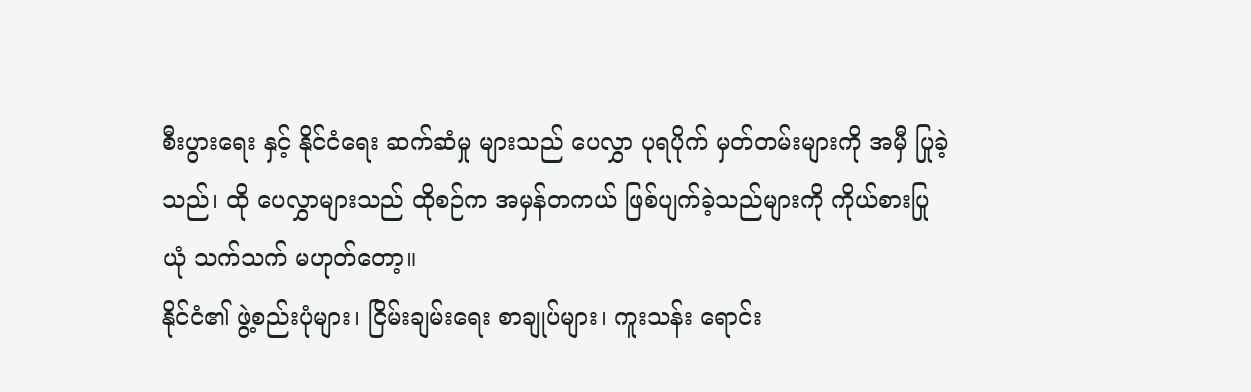စီးပွားရေး နှင့် နိုင်ငံရေး ဆက်ဆံမှု များသည် ပေလွှာ ပုရပိုက် မှတ်တမ်းများကို အမှီ ပြုခဲ့သည်၊ ထို ပေလွှာများသည် ထိုစဉ်က အမှန်တကယ် ဖြစ်ပျက်ခဲ့သည်များကို ကိုယ်စားပြုယုံ သက်သက် မဟုတ်တော့။
နိုင်ငံ၏ ဖွဲ့စည်းပုံများ၊ ငြိမ်းချမ်းရေး စာချုပ်များ၊ ကူးသန်း ရောင်း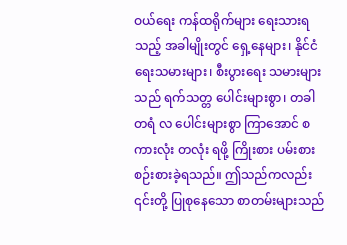ဝယ်ရေး ကန်ထရိုက်များ ရေးသားရသည့် အခါမျိုးတွင် ရှေ့နေများ၊ နိုင်ငံရေးသမားများ၊ စီးပွားရေး သမားများသည် ရက်သတ္တ ပေါင်းများစွာ၊ တခါတရံ လ ပေါင်းများစွာ ကြာအောင် စကားလုံး တလုံး ရဖို့ ကြိုးစား ပမ်းစား စဉ်းစားခဲ့ရသည်။ ဤသည်ကလည်း ၎င်းတို့ ပြုစုနေသော စာတမ်းများသည်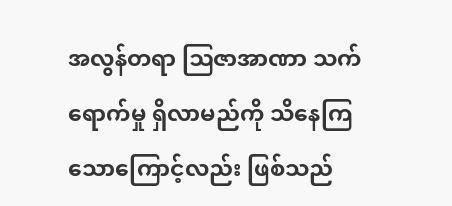အလွန်တရာ ဩဇာအာဏာ သက်ရောက်မှု ရှိလာမည်ကို သိနေကြသောကြောင့်လည်း ဖြစ်သည်